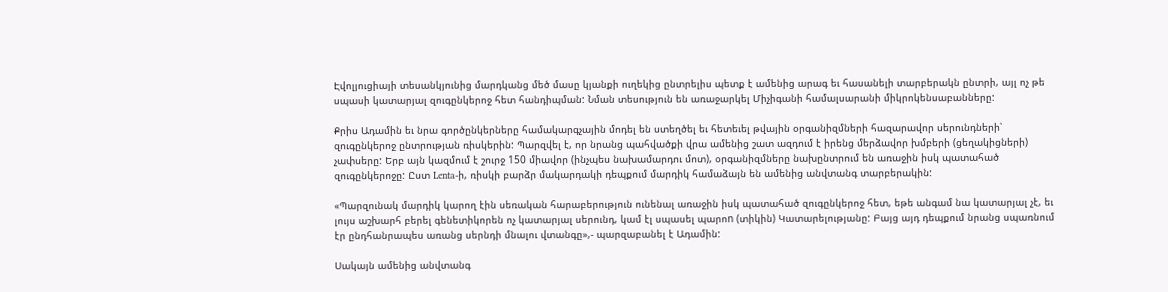Էվոլյուցիայի տեսանկյունից մարդկանց մեծ մասը կյանքի ուղեկից ընտրելիս պետք է ամենից արագ եւ հասանելի տարբերակն ընտրի, այլ ոչ թե սպասի կատարյալ զուգընկերոջ հետ հանդիպման: Նման տեսություն են առաջարկել Միչիգանի համալսարանի միկրոկենսաբանները:

Քրիս Ադամին եւ նրա գործընկերները համակարգչային մոդել են ստեղծել եւ հետեւել թվային օրգանիզմների հազարավոր սերունդների՝ զուգընկերոջ ընտրության ռիսկերին: Պարզվել է, որ նրանց պահվածքի վրա ամենից շատ ազդում է իրենց մերձավոր խմբերի (ցեղակիցների) չափսերը: Երբ այն կազմում է շուրջ 150 միավոր (ինչպես նախամարդու մոտ), օրգանիզմները նախընտրում են առաջին իսկ պատահած զուգընկերոջը: Ըստ Lenta-ի, ռիսկի բարձր մակարդակի դեպքում մարդիկ համաձայն են ամենից անվտանգ տարբերակին:

«Պարզունակ մարդիկ կարող էին սեռական հարաբերություն ունենալ առաջին իսկ պատահած զուգընկերոջ հետ, եթե անգամ նա կատարյալ չէ, եւ լույս աշխարհ բերել գենետիկորեն ոչ կատարյալ սերունդ, կամ էլ սպասել պարոn (տիկին) Կատարելությանը: Բայց այդ դեպքում նրանց սպառնում էր ընդհանրապես առանց սերնդի մնալու վտանգը»,- պարզաբանել է Ադամին:

Սակայն ամենից անվտանգ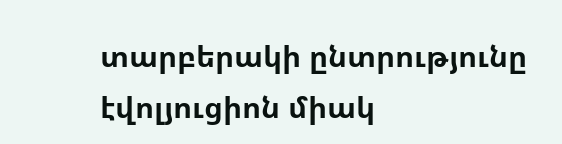տարբերակի ընտրությունը էվոլյուցիոն միակ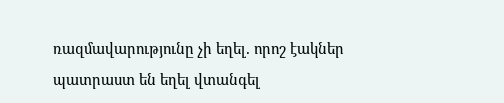ռազմավարությունը չի եղել. որոշ էակներ պատրաստ են եղել վտանգել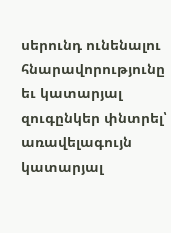սերունդ ունենալու հնարավորությունը եւ կատարյալ զուգընկեր փնտրել՝ առավելագույն կատարյալ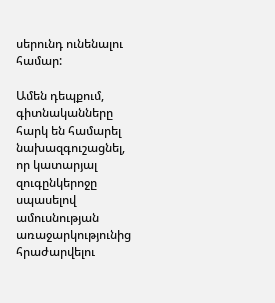սերունդ ունենալու համար:

Ամեն դեպքում, գիտնականները հարկ են համարել նախազգուշացնել, որ կատարյալ զուգընկերոջը սպասելով ամուսնության առաջարկությունից հրաժարվելու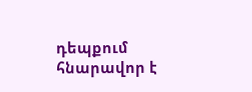դեպքում հնարավոր է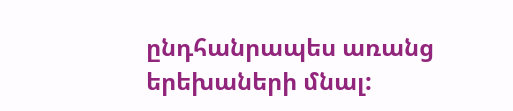ընդհանրապես առանց երեխաների մնալ: